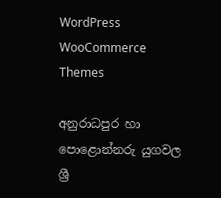WordPress WooCommerce Themes

අනුරාධපුර හා පොළොන්නරු යුගවල ශ්‍රී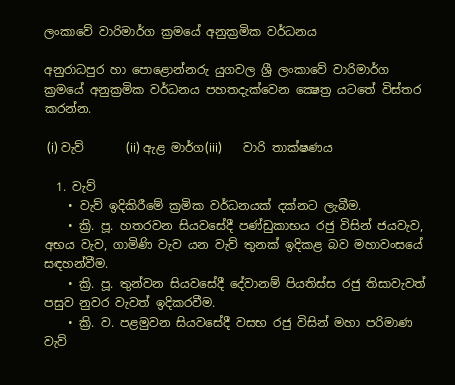ලංකාවේ වාරිමාර්ග ක්‍රමයේ අනුක්‍රමික වර්ධනය

අනුරාධපුර හා පොළොන්නරු යුගවල ශ්‍රී ලංකාවේ වාරිමාර්ග ක්‍රමයේ අනුක්‍රමික වර්ධනය පහතදැක්වෙන ක්‍ෂෙත්‍ර යටතේ විස්තර කරන්න.

 (i) වැව්       (ii) ඇළ මාර්ග(iii)       වාරි තාක්ෂණය

  1. වැව්
    • වැව් ඉදිකිරීමේ ක්‍රමික වර්ධනයක් දක්නට ලැබීම.
    • ක්‍රි. පූ. හතරවන සියවසේදී පණ්ඩුකාභය රජු විසින් ජයවැව, අභය වැව, ගාමිණි වැව යන වැව් තුනක් ඉදිකළ බව මහාවංසයේ සඳහන්වීම.
    • ක්‍රි. පූ. තුන්වන සියවසේදී දේවානම් පියතිස්ස රජු තිසාවැවත් පසුව නුවර වැවත් ඉදිකරවීම.
    • ක්‍රි. ව. පළමුවන සියවසේදී වසභ රජු විසින් මහා පරිමාණ වැව්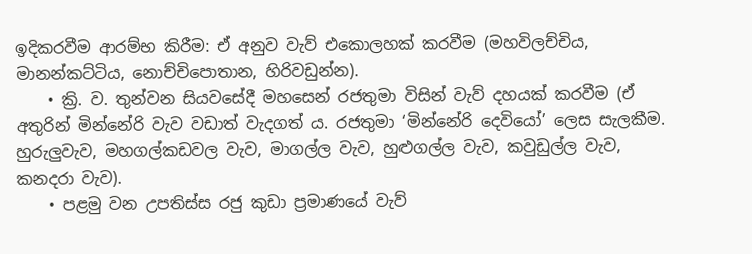ඉදිකරවීම ආරම්භ කිරීම: ඒ අනුව වැව් එකොලහක් කරවීම (මහවිලච්චිය, මානන්කට්ටිය, නොච්චිපොතාන, හිරිවඩුන්න).
    • ක්‍රි. ව. තුන්වන සියවසේදී මහසෙන් රජතුමා විසින් වැව් දහයක් කරවීම (ඒ අතුරින් මින්නේරි වැව වඩාත් වැදගත් ය. රජතුමා ‘මින්නේරි දෙවියෝ’ ලෙස සැලකීම. හුරුලුවැව, මහගල්කඩවල වැව, මාගල්ල වැව, හුළුගල්ල වැව, කවුඩුල්ල වැව, කනදරා වැව).
    • පළමු වන උපතිස්ස රජු කුඩා ප්‍රමාණයේ වැව්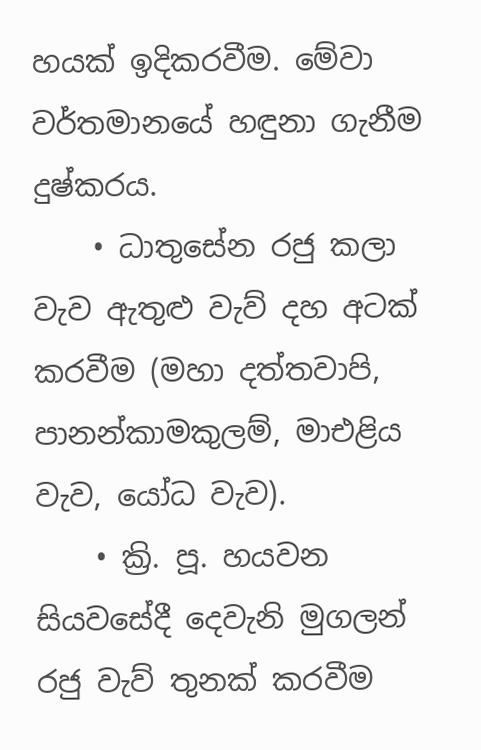හයක් ඉදිකරවීම. මේවා වර්තමානයේ හඳුනා ගැනීම දුෂ්කරය.
    • ධාතුසේන රජු කලා වැව ඇතුළු වැව් දහ අටක් කරවීම (මහා දත්තවාපි, පානන්කාමකුලම්, මාඑළිය වැව, යෝධ වැව).
    • ක්‍රි. පූ. හයවන සියවසේදී දෙවැනි මුගලන් රජු වැව් තුනක් කරවීම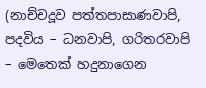(නාච්චදූව පත්තපාසාණවාපි, පදවිය – ධනවාපි, ගරිතරවාපි – මෙතෙක් හදුනාගෙන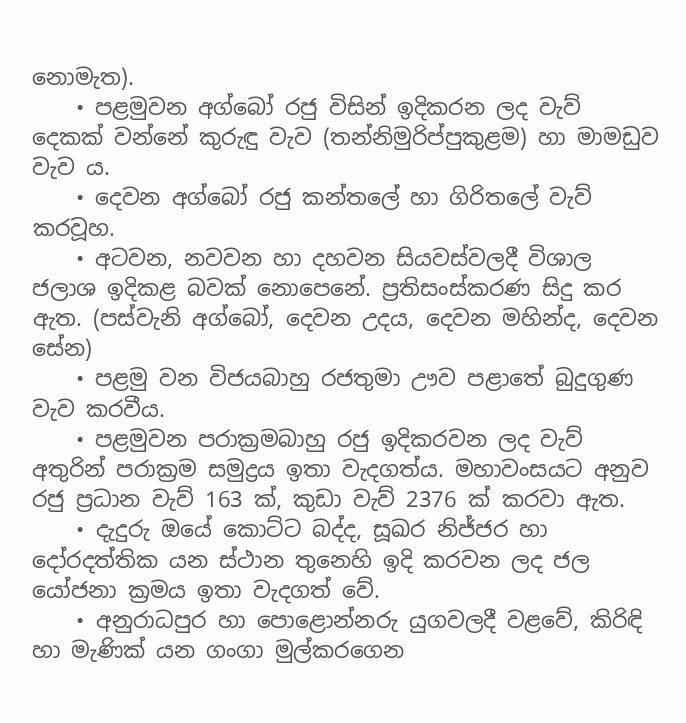නොමැත).
    • පළමුවන අග්බෝ රජු විසින් ඉදිකරන ලද වැව් දෙකක් වන්නේ කුරුඳු වැව (තන්නිමුරිප්පුකුළම) හා මාමඩුව වැව ය.
    • දෙවන අග්බෝ රජු කන්තලේ හා ගිරිතලේ වැව් කරවූහ.
    • අටවන, නවවන හා දහවන සියවස්වලදී විශාල ජලාශ ඉදිකළ බවක් නොපෙනේ. ප්‍රතිසංස්කරණ සිදු කර ඇත. (පස්වැනි අග්බෝ, දෙවන උදය, දෙවන මහින්ද, දෙවන සේන)
    • පළමු වන විජයබාහු රජතුමා ඌව පළාතේ බුදුගුණ වැව කරවීය.
    • පළමුවන පරාක්‍රමබාහු රජු ඉදිකරවන ලද වැව් අතුරින් පරාක්‍රම සමුද්‍රය ඉතා වැදගත්ය. මහාවංසයට අනුව රජු ප්‍රධාන වැව් 163 ක්, කුඩා වැව් 2376 ක් කරවා ඇත.
    • දැදුරු ඔයේ කොට්ට බද්ද, සූඛර නිජ්ජර හා දෝරදත්තික යන ස්ථාන තුනෙහි ඉදි කරවන ලද ජල යෝජනා ක්‍රමය ඉතා වැදගත් වේ.
    • අනුරාධපුර හා පොළොන්නරු යුගවලදී වළවේ, කිරිඳි හා මැණික් යන ගංගා මුල්කරගෙන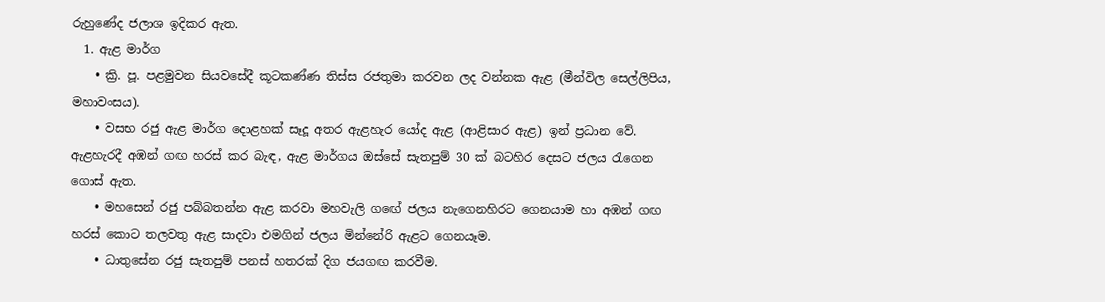රුහුණේද ජලාශ ඉදිකර ඇත.
  1. ඇළ මාර්ග
    • ක්‍රි. පූ. පළමුවන සියවසේදී කූටකණ්ණ තිස්ස රජතුමා කරවන ලද වන්නක ඇළ (මීන්විල සෙල්ලිපිය, මහාවංසය).
    • වසභ රජු ඇළ මාර්ග දොළහක් සෑදූ අතර ඇළහැර යෝද ඇළ (ආළිසාර ඇළ) ඉන් ප්‍රධාන වේ. ඇළහැරදී අඹන් ගඟ හරස් කර බැඳ, ඇළ මාර්ගය ඔස්සේ සැතපුම් 30 ක් බටහිර දෙසට ජලය රැගෙන ගොස් ඇත.
    • මහසෙන් රජු පබ්බතන්න ඇළ කරවා මහවැලි ගඟේ ජලය නැගෙනහිරට ගෙනයාම හා අඹන් ගඟ හරස් කොට තලවතු ඇළ සාදවා එමගින් ජලය මින්නේරි ඇළට ගෙනයෑම.
    • ධාතුසේන රජු සැතපුම් පනස් හතරක් දිග ජයගඟ කරවීම.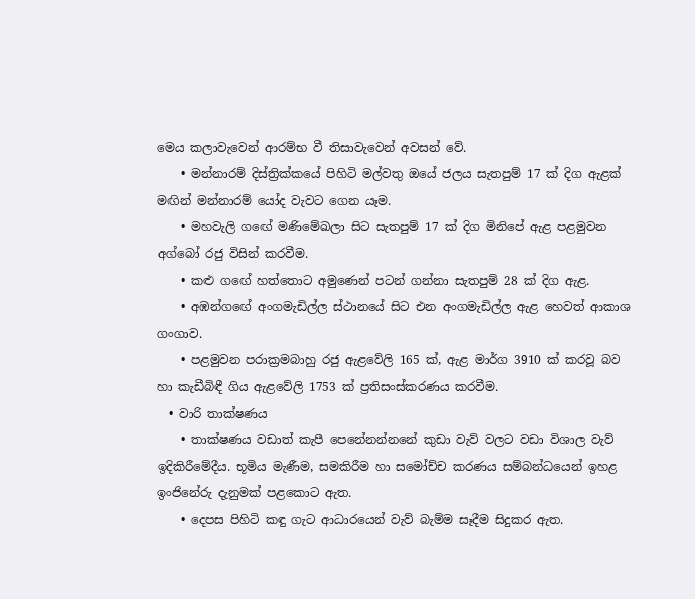මෙය කලාවැවෙන් ආරම්භ වී තිසාවැවෙන් අවසන් වේ.
    • මන්නාරම් දිස්ත්‍රික්කයේ පිහිටි මල්වතු ඔයේ ජලය සැතපුම් 17 ක් දිග ඇළක් මඟින් මන්නාරම් යෝද වැවට ගෙන යෑම.
    • මහවැලි ගඟේ මණිමේඛලා සිට සැතපුම් 17 ක් දිග මිනිපේ ඇළ පළමුවන අග්බෝ රජු විසින් කරවීම.
    • කළු ගඟේ හත්තොට අමුණෙන් පටන් ගන්නා සැතපුම් 28 ක් දිග ඇළ.
    • අඹන්ගඟේ අංගමැඩිල්ල ස්ථානයේ සිට එන අංගමැඩිල්ල ඇළ හෙවත් ආකාශ ගංගාව.
    • පළමුවන පරාක්‍රමබාහු රජු ඇළවේලි 165 ක්, ඇළ මාර්ග 3910 ක් කරවූ බව හා කැඩීබිඳී ගිය ඇළවේලි 1753 ක් ප්‍රතිසංස්කරණය කරවීම.
  • වාරි තාක්ෂණය
    • තාක්ෂණය වඩාත් කැපී පෙනේනන්නනේ කුඩා වැව් වලට වඩා විශාල වැව් ඉදිකිරීමේදීය. භූමිය මැණීම, සමකිරීම හා සමෝච්ච කරණය සම්බන්ධයෙන් ඉහළ ඉංජිනේරු දැනුමක් පළකොට ඇත.
    • දෙපස පිහිටි කඳු ගැට ආධාරයෙන් වැව් බැම්ම සෑදීම සිදුකර ඇත.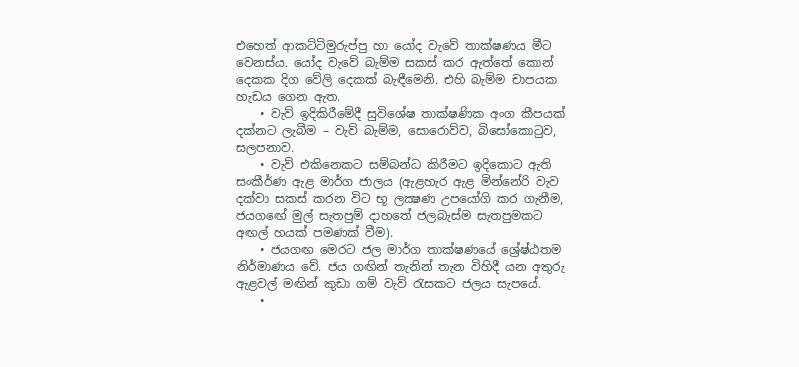එහෙත් ආකට්ටිමුරුප්පු හා යෝද වැවේ තාක්ෂණය මීට වෙනස්ය. යෝද වැවේ බැම්ම සකස් කර ඇත්තේ කොන් දෙකක දිග වේලි දෙකක් බැඳීමෙනි. එහි බැම්ම චාපයක හැඩය ගෙන ඇත.
    • වැව් ඉදිකිරීමේදී සුවිශේෂ තාක්ෂණික අංග කීපයක් දක්නට ලැබීම – වැව් බැම්ම, සොරොව්ව, බිසෝකොටුව, සලපනාව.
    • වැව් එකිනෙකට සම්බන්ධ කිරීමට ඉදිකොට ඇති සංකීර්ණ ඇළ මාර්ග ජාලය (ඇළහැර ඇළ මින්නේරි වැව දක්වා සකස් කරන විට භූ ලක්‍ෂණ උපයෝගි කර ගැනීම, ජයගඟේ මුල් සැතපුම් දාහතේ ජලබැස්ම සැතපුමකට අඟල් හයක් පමණක් වීම).
    • ජයගඟ මෙරට ජල මාර්ග තාක්ෂණයේ ශ්‍රේෂ්ඨතම නිර්මාණය වේ. ජය ගඟින් තැනින් තැන විහිදී යන අතුරු ඇළවල් මඟින් කුඩා ගම් වැව් රැසකට ජලය සැපයේ.
    •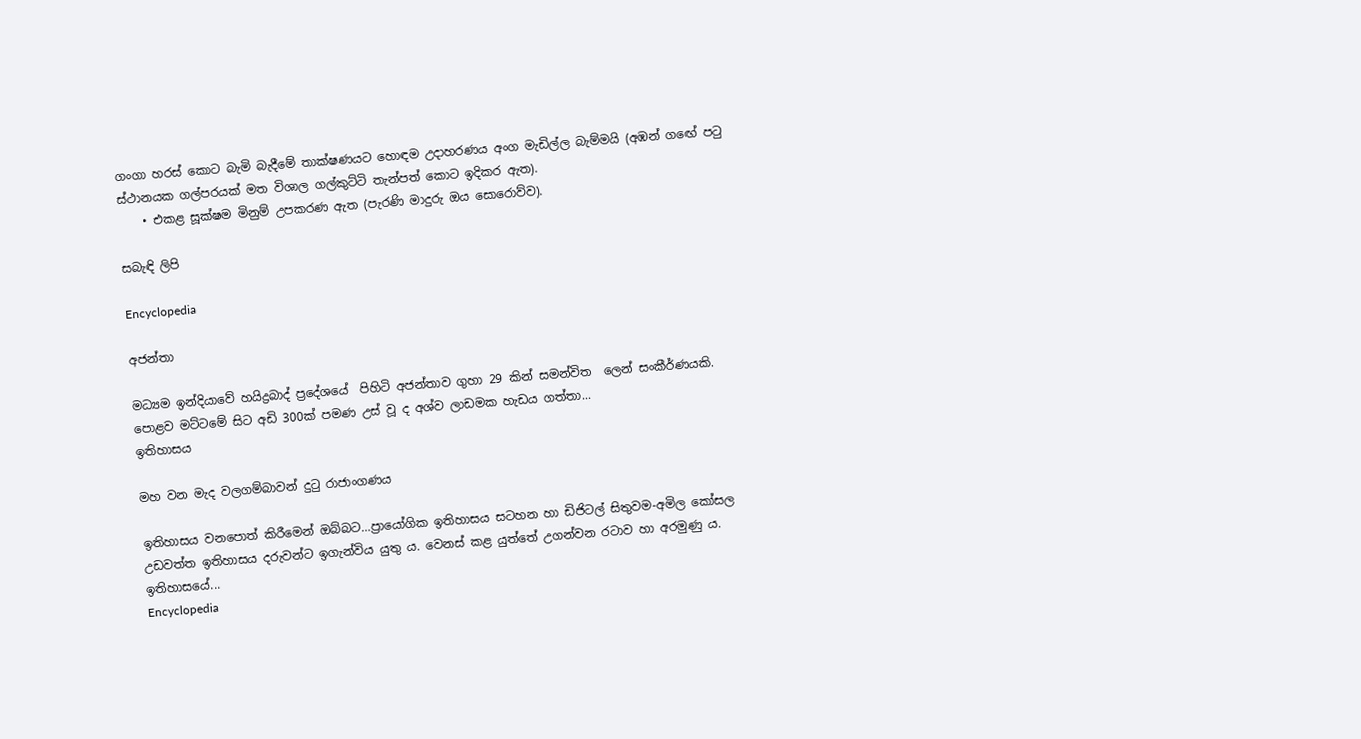ගංගා හරස් කොට බැමි බැදීමේ තාක්ෂණයට හොඳම උදාහරණය අංග මැඩිල්ල බැම්මයි (අඹන් ගඟේ පටු ස්ථානයක ගල්පරයක් මත විශාල ගල්කුට්ටි තැන්පත් කොට ඉදිකර ඇත).
    • එකළ සූක්ෂම මිනුම් උපකරණ ඇත (පැරණි මාදුරු ඔය සොරොව්ව).

සබැඳි ලිපි

Encyclopedia

අජන්තා

මධ්‍යම ඉන්දියාවේ හයිද්‍රබාද් ප්‍රදේශයේ  පිහිටි අජන්තාව ගුහා 29 කින් සමන්විත  ලෙන් සංකීර්ණයකි. පොළව මට්ටමේ සිට අඩි 300ක් පමණ උස් වූ ද අශ්ව ලාඩමක හැඩය ගත්තා...
ඉතිහාසය

මහ වන මැද වලගම්බාවන් දුටු රාජාංගණය

ඉතිහාසය වනපොත් කිරීමෙන් ඔබ්බට…ප්‍රායෝගික ඉතිහාසය සටහන හා ඩිජිටල් සිතුවම-අමිල කෝසල උඩවත්ත ඉතිහාසය දරුවන්ට ඉගැන්විය යුතු ය. වෙනස් කළ යුත්තේ උගන්වන රටාව හා අරමුණු ය. ඉතිහාසයේ...
Encyclopedia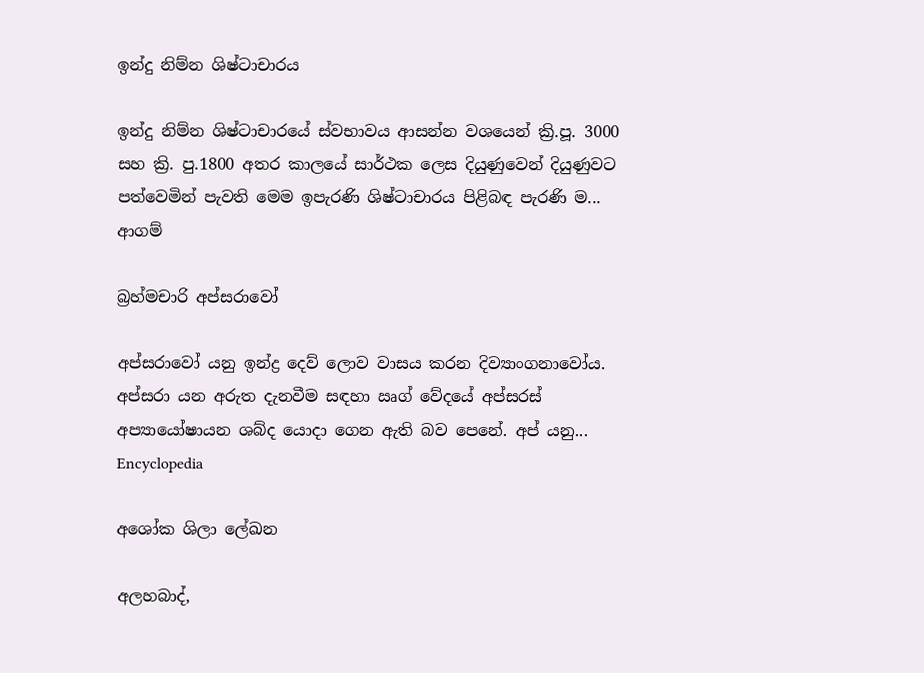ඉන්දු නිම්න ශිෂ්ටාචාරය

ඉන්දු නිම්න ශිෂ්ටාචාරයේ ස්වභාවය ආසන්න වශයෙන් ක්‍රි.පූ. 3000 සහ ක්‍රි. පු.1800 අතර කාලයේ සාර්ථක ලෙස දියුණුවෙන් දියුණුවට පත්වෙමින් පැවති මෙම ඉපැරණි ශිෂ්ටාචාරය පිළිබඳ පැරණි ම...
ආගම්

බ්‍රහ්මචාරි අප්සරාවෝ

අප්සරාවෝ යනු ඉන්ද්‍ර දෙව් ලොව වාසය කරන දිව්‍යාංගනාවෝය. අප්සරා යන අරුත දැනවීම සඳහා ඍග් වේදයේ අප්සරස් අප්‍යායෝෂායන ශබ්ද යොදා ගෙන ඇති බව පෙනේ. අප් යනු...
Encyclopedia

අශෝක ශිලා ලේඛන

අලහබාද්,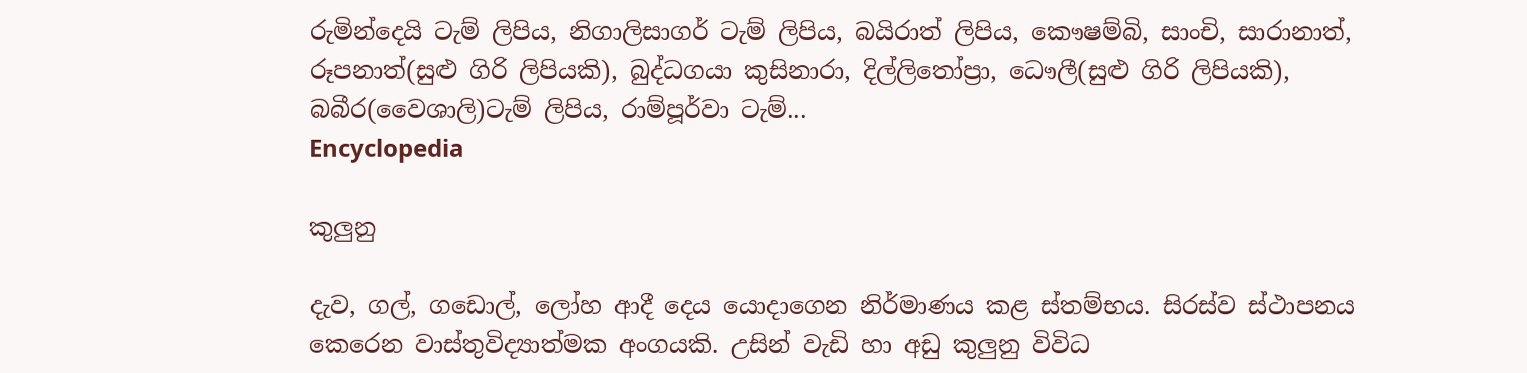රුමින්දෙයි ටැම් ලිපිය, නිගාලිසාගර් ටැම් ලිපිය, බයිරාත් ලිපිය, කෞෂම්බි, සාංචි, සාරානාත්, රූපනාත්(සුළු ගිරි ලිපියකි), බුද්ධගයා කුසිනාරා, දිල්ලිතෝප්‍රා, ධෞලී(සුළු ගිරි ලිපියකි), බබීර(වෛශාලි)ටැම් ලිපිය, රාම්පූර්වා ටැම්...
Encyclopedia

කුලුනු

දැව, ගල්, ගඩොල්, ලෝහ ආදී දෙය යොදාගෙන නිර්මාණය කළ ස්තම්භය. සිරස්ව ස්ථාපනය කෙරෙන වාස්තුවිද්‍යාත්මක අංගයකි. උසින් වැඩි හා අඩු කුලුනු විවිධ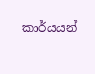කාර්යයන්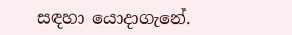සඳහා යොදාගැනේ.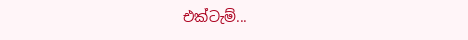එක්ටැම්...